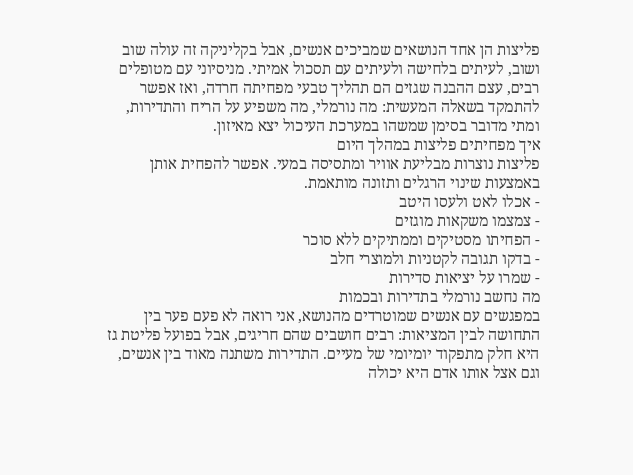פליצות הן אחד הנושאים שמביכים אנשים, אבל בקליניקה זה עולה שוב ושוב, לעיתים בלחישה ולעיתים עם תסכול אמיתי. מניסיוני עם מטופלים רבים, עצם ההבנה שגזים הם תהליך טבעי מפחיתה חרדה, ואז אפשר להתמקד בשאלה המעשית: מה נורמלי, מה משפיע על הריח והתדירות, ומתי מדובר בסימן שמשהו במערכת העיכול יצא מאיזון.
איך מפחיתים פליצות במהלך היום
פליצות נוצרות מבליעת אוויר ומתסיסה במעי. אפשר להפחית אותן באמצעות שינוי הרגלים ותזונה מותאמת.
- אכלו לאט ולעסו היטב
- צמצמו משקאות מוגזים
- הפחיתו מסטיקים וממתיקים ללא סוכר
- בדקו תגובה לקטניות ולמוצרי חלב
- שמרו על יציאות סדירות
מה נחשב נורמלי בתדירות ובכמות
במפגשים עם אנשים שמוטרדים מהנושא, אני רואה לא פעם פער בין התחושה לבין המציאות: רבים חושבים שהם חריגים, אבל בפועל פליטת גז היא חלק מתפקוד יומיומי של מעיים. התדירות משתנה מאוד בין אנשים, וגם אצל אותו אדם היא יכולה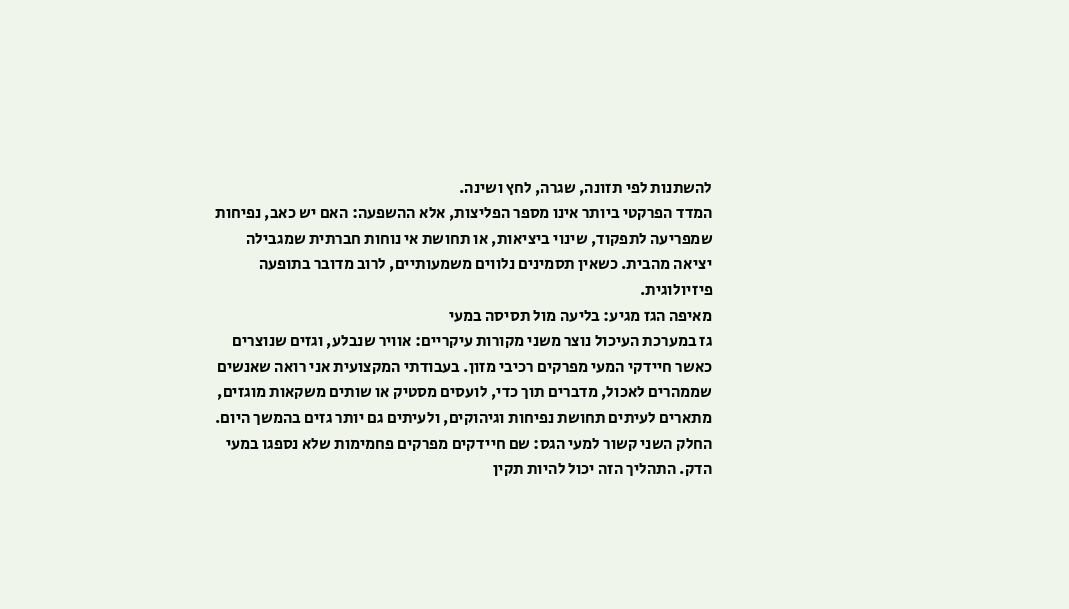להשתנות לפי תזונה, שגרה, לחץ ושינה.
המדד הפרקטי ביותר אינו מספר הפליצות, אלא ההשפעה: האם יש כאב, נפיחות שמפריעה לתפקוד, שינוי ביציאות, או תחושת אי נוחות חברתית שמגבילה יציאה מהבית. כשאין תסמינים נלווים משמעותיים, לרוב מדובר בתופעה פיזיולוגית.
מאיפה הגז מגיע: בליעה מול תסיסה במעי
גז במערכת העיכול נוצר משני מקורות עיקריים: אוויר שנבלע, וגזים שנוצרים כאשר חיידקי המעי מפרקים רכיבי מזון. בעבודתי המקצועית אני רואה שאנשים שממהרים לאכול, מדברים תוך כדי, לועסים מסטיק או שותים משקאות מוגזים, מתארים לעיתים תחושת נפיחות וגיהוקים, ולעיתים גם יותר גזים בהמשך היום.
החלק השני קשור למעי הגס: שם חיידקים מפרקים פחמימות שלא נספגו במעי הדק. התהליך הזה יכול להיות תקין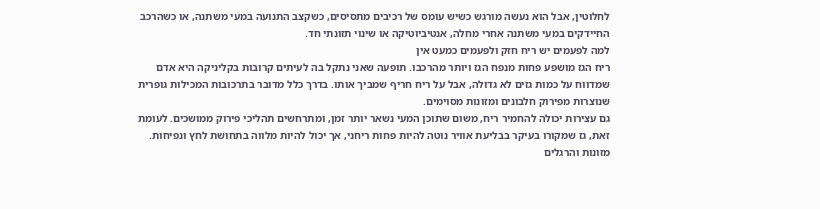לחלוטין, אבל הוא נעשה מורגש כשיש עומס של רכיבים מתסיסים, כשקצב התנועה במעי משתנה, או כשהרכב החיידקים במעי משתנה אחרי מחלה, אנטיביוטיקה או שינוי תזונתי חד.
למה לפעמים יש ריח חזק ולפעמים כמעט אין
ריח הגז מושפע פחות מנפח הגז ויותר מהרכבו. תופעה שאני נתקל בה לעיתים קרובות בקליניקה היא אדם שמדווח על כמות גזים לא גדולה, אבל על ריח חריף שמביך אותו. בדרך כלל מדובר בתרכובות המכילות גופרית שנוצרות מפירוק חלבונים ומזונות מסוימים.
גם עצירות יכולה להחמיר ריח, משום שתוכן המעי נשאר יותר זמן, ומתרחשים תהליכי פירוק ממושכים. לעומת זאת, גז שמקורו בעיקר בבליעת אוויר נוטה להיות פחות ריחני, אך יכול להיות מלווה בתחושת לחץ ונפיחות.
מזונות והרגלים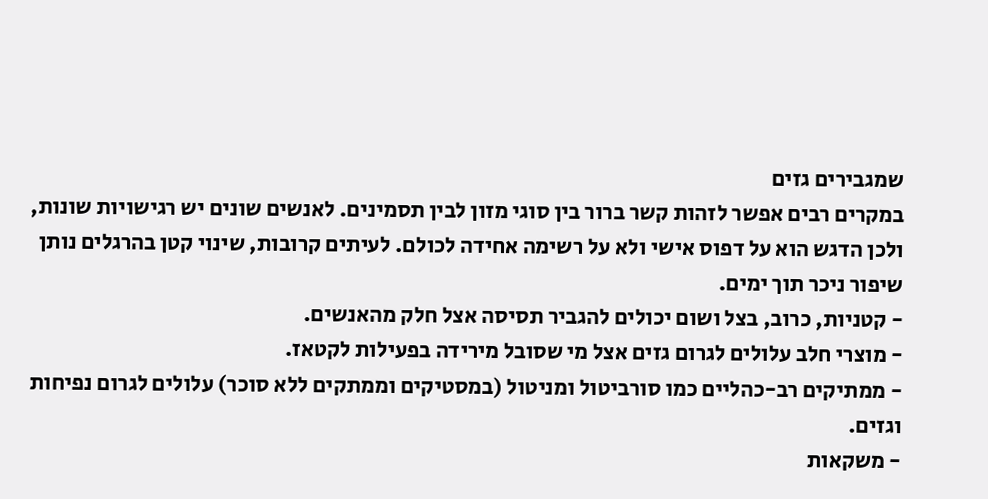שמגבירים גזים
במקרים רבים אפשר לזהות קשר ברור בין סוגי מזון לבין תסמינים. לאנשים שונים יש רגישויות שונות, ולכן הדגש הוא על דפוס אישי ולא על רשימה אחידה לכולם. לעיתים קרובות, שינוי קטן בהרגלים נותן שיפור ניכר תוך ימים.
- קטניות, כרוב, בצל ושום יכולים להגביר תסיסה אצל חלק מהאנשים.
- מוצרי חלב עלולים לגרום גזים אצל מי שסובל מירידה בפעילות לקטאז.
- ממתיקים רב-כהליים כמו סורביטול ומניטול (במסטיקים וממתקים ללא סוכר) עלולים לגרום נפיחות וגזים.
- משקאות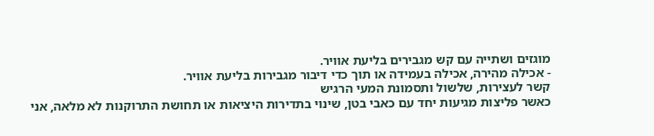מוגזים ושתייה עם קש מגבירים בליעת אוויר.
- אכילה מהירה, אכילה בעמידה או תוך כדי דיבור מגבירות בליעת אוויר.
קשר לעצירות, שלשול ותסמונת המעי הרגיש
כאשר פליצות מגיעות יחד עם כאבי בטן, שינוי בתדירות היציאות או תחושת התרוקנות לא מלאה, אני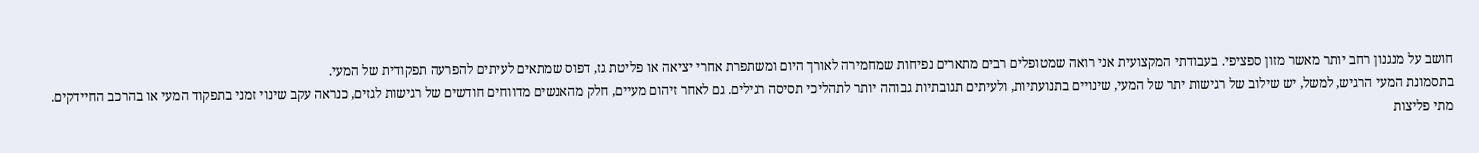חושב על מנגנון רחב יותר מאשר מזון ספציפי. בעבודתי המקצועית אני רואה שמטופלים רבים מתארים נפיחות שמחמירה לאורך היום ומשתפרת אחרי יציאה או פליטת גז, דפוס שמתאים לעיתים להפרעה תפקודית של המעי.
בתסמונת המעי הרגיש, למשל, יש שילוב של רגישות יתר של המעי, שינויים בתנועתיות, ולעיתים תגובתיות גבוהה יותר לתהליכי תסיסה רגילים. גם לאחר זיהום מעיים, חלק מהאנשים מדווחים חודשים של רגישות לגזים, כנראה עקב שינוי זמני בתפקוד המעי או בהרכב החיידקים.
מתי פליצות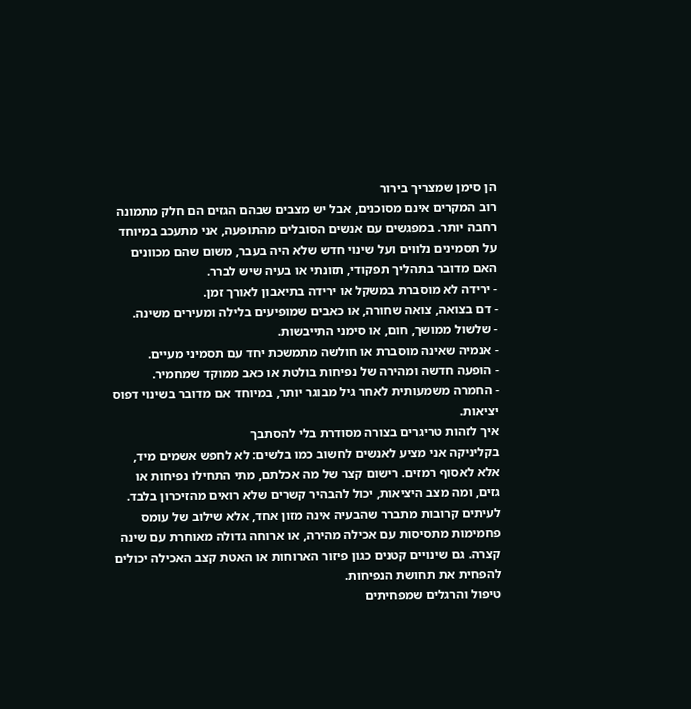הן סימן שמצריך בירור
רוב המקרים אינם מסוכנים, אבל יש מצבים שבהם הגזים הם חלק מתמונה רחבה יותר. במפגשים עם אנשים הסובלים מהתופעה, אני מתעכב במיוחד על תסמינים נלווים ועל שינוי חדש שלא היה בעבר, משום שהם מכוונים האם מדובר בתהליך תפקודי, תזונתי או בעיה שיש לברר.
- ירידה לא מוסברת במשקל או ירידה בתיאבון לאורך זמן.
- דם בצואה, צואה שחורה, או כאבים שמופיעים בלילה ומעירים משינה.
- שלשול ממושך, חום, או סימני התייבשות.
- אנמיה שאינה מוסברת או חולשה מתמשכת יחד עם תסמיני מעיים.
- הופעה חדשה ומהירה של נפיחות בולטת או כאב ממוקד שמחמיר.
- החמרה משמעותית לאחר גיל מבוגר יותר, במיוחד אם מדובר בשינוי דפוס יציאות.
איך לזהות טריגרים בצורה מסודרת בלי להסתבך
בקליניקה אני מציע לאנשים לחשוב כמו בלשים: לא לחפש אשמים מיד, אלא לאסוף רמזים. רישום קצר של מה אכלתם, מתי התחילו נפיחות או גזים, ומה מצב היציאות, יכול להבהיר קשרים שלא רואים מהזיכרון בלבד.
לעיתים קרובות מתברר שהבעיה אינה מזון אחד, אלא שילוב של עומס פחמימות מתסיסות עם אכילה מהירה, או ארוחה גדולה מאוחרת עם שינה קצרה. גם שינויים קטנים כגון פיזור הארוחות או האטת קצב האכילה יכולים להפחית את תחושת הנפיחות.
טיפול והרגלים שמפחיתים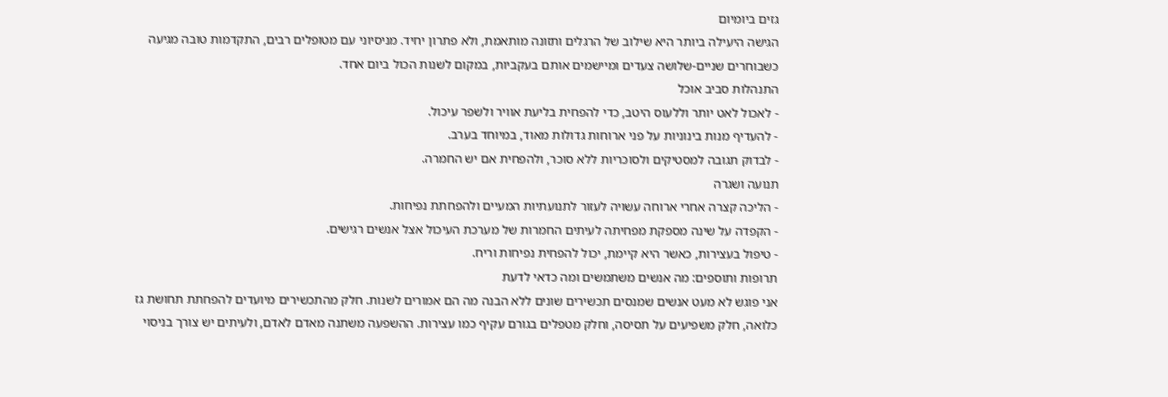גזים ביומיום
הגישה היעילה ביותר היא שילוב של הרגלים ותזונה מותאמת, ולא פתרון יחיד. מניסיוני עם מטופלים רבים, התקדמות טובה מגיעה כשבוחרים שניים-שלושה צעדים ומיישמים אותם בעקביות, במקום לשנות הכול ביום אחד.
התנהלות סביב אוכל
- לאכול לאט יותר וללעוס היטב, כדי להפחית בליעת אוויר ולשפר עיכול.
- להעדיף מנות בינוניות על פני ארוחות גדולות מאוד, במיוחד בערב.
- לבדוק תגובה למסטיקים ולסוכריות ללא סוכר, ולהפחית אם יש החמרה.
תנועה ושגרה
- הליכה קצרה אחרי ארוחה עשויה לעזור לתנועתיות המעיים ולהפחתת נפיחות.
- הקפדה על שינה מספקת מפחיתה לעיתים החמרות של מערכת העיכול אצל אנשים רגישים.
- טיפול בעצירות, כאשר היא קיימת, יכול להפחית נפיחות וריח.
תרופות ותוספים: מה אנשים משתמשים ומה כדאי לדעת
אני פוגש לא מעט אנשים שמנסים תכשירים שונים ללא הבנה מה הם אמורים לשנות. חלק מהתכשירים מיועדים להפחתת תחושת גז כלואה, חלק משפיעים על תסיסה, וחלק מטפלים בגורם עקיף כמו עצירות. ההשפעה משתנה מאדם לאדם, ולעיתים יש צורך בניסוי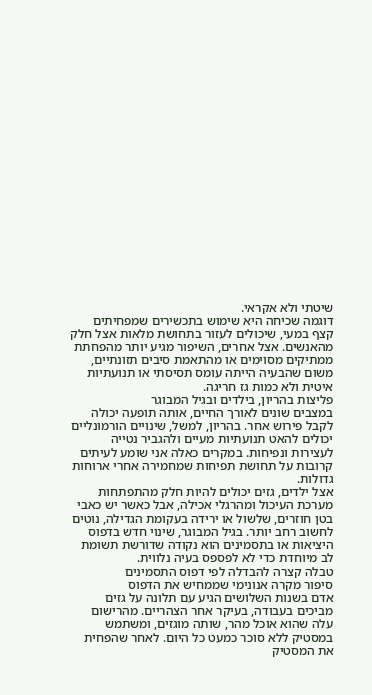שיטתי ולא אקראי.
דוגמה שכיחה היא שימוש בתכשירים שמפחיתים קצף במעי, שיכולים לעזור בתחושת מלאות אצל חלק מהאנשים. אצל אחרים, השיפור מגיע יותר מהפחתת ממתיקים מסוימים או מהתאמת סיבים תזונתיים, משום שהבעיה הייתה עומס תסיסתי או תנועתיות איטית ולא כמות גז חריגה.
פליצות בהריון, בילדים ובגיל המבוגר
במצבים שונים לאורך החיים, אותה תופעה יכולה לקבל פירוש אחר. בהריון, למשל, שינויים הורמונליים יכולים להאט תנועתיות מעיים ולהגביר נטייה לעצירות ונפיחות. במקרים כאלה אני שומע לעיתים קרובות על תחושת תפיחות שמחמירה אחרי ארוחות גדולות.
אצל ילדים, גזים יכולים להיות חלק מהתפתחות מערכת העיכול ומהרגלי אכילה, אבל כאשר יש כאבי בטן חוזרים, שלשול או ירידה בעקומת הגדילה, נוטים לחשוב רחב יותר. בגיל המבוגר, שינוי חדש בדפוס היציאות או בתסמינים הוא נקודה שדורשת תשומת לב מיוחדת כדי לא לפספס בעיה נלווית.
טבלה קצרה להבדלה לפי דפוס התסמינים
סיפור מקרה אנונימי שממחיש את הדפוס
אדם בשנות השלושים הגיע עם תלונה על גזים מביכים בעבודה, בעיקר אחר הצהריים. מהרישום עלה שהוא אוכל מהר, שותה מוגזים, ומשתמש במסטיק ללא סוכר כמעט כל היום. לאחר שהפחית את המסטיק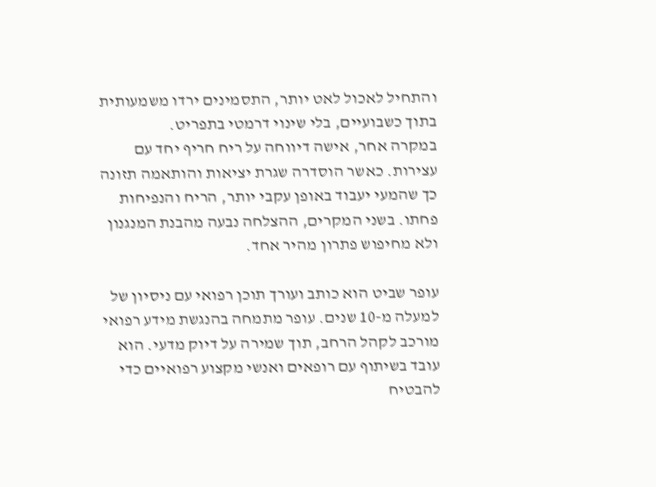והתחיל לאכול לאט יותר, התסמינים ירדו משמעותית בתוך כשבועיים, בלי שינוי דרמטי בתפריט.
במקרה אחר, אישה דיווחה על ריח חריף יחד עם עצירות. כאשר הוסדרה שגרת יציאות והותאמה תזונה כך שהמעי יעבוד באופן עקבי יותר, הריח והנפיחות פחתו. בשני המקרים, ההצלחה נבעה מהבנת המנגנון ולא מחיפוש פתרון מהיר אחד.

עופר שביט הוא כותב ועורך תוכן רפואי עם ניסיון של למעלה מ-10 שנים. עופר מתמחה בהנגשת מידע רפואי מורכב לקהל הרחב, תוך שמירה על דיוק מדעי. הוא עובד בשיתוף עם רופאים ואנשי מקצוע רפואיים כדי להבטיח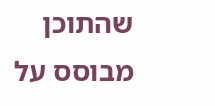שהתוכן מבוסס על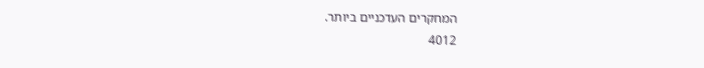המחקרים העדכניים ביותר.
4012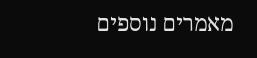מאמרים נוספים